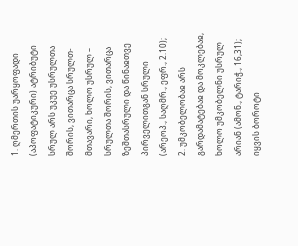1. ღმერთის უარყოფადი (აპოფატიკური) ატრიბუტი
სრულ არს უკუე უსრულთა შორის, ვითარცა სრულთ-მთავარი, ხოლო უსრულ – სრულთა შორის, ვითარცა ზეშთასრული და წინაჲთვე პირველითგან სრული (არეოპ., საღმრ., ეფრ., 2.10);
2. უმკობელობაჲ არს გარდამატებაჲ და მოკლებაჲ, ხოლო უმკობელნი უსრულ არიან (ამონ., ტარიჭ., 16,31); იყვის ბოროტი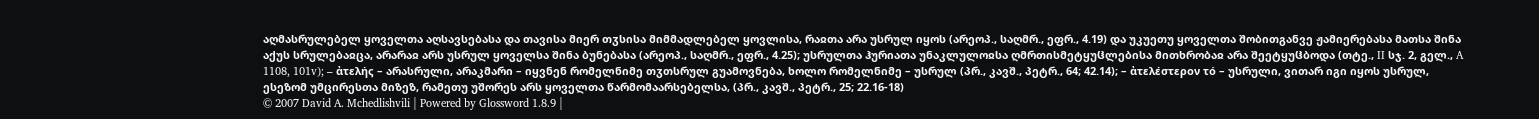აღმასრულებელ ყოველთა აღსავსებასა და თავისა მიერ თჳსისა მიმმადლებელ ყოვლისა, რაჲთა არა უსრულ იყოს (არეოპ., საღმრ., ეფრ., 4.19) და უკუეთუ ყოველთა შობითგანვე ჟამიერებასა მათსა შინა აქუს სრულებაჲცა, არარაჲ არს უსრულ ყოველსა შინა ბუნებასა (არეოპ., საღმრ., ეფრ., 4.25); უსრულთა ჰურიათა უნაკლულოჲსა ღმრთისმეტყუჱლებისა მითხრობაჲ არა შეეტყუჱბოდა (თტე., II სჯ. 2, გელ., A 1108, 101v); – ἀτελής – არასრული, არაკმარი – იყვნენ რომელნიმე თჳთსრულ გუამოვნება, ხოლო რომელნიმე – უსრულ (პრ., კავშ., პეტრ., 64; 42.14); – ἀτελέστερον τό – უსრული, ვითარ იგი იყოს უსრულ, ესეზომ უმცირესთა მიზეზ, რამეთუ უშორეს არს ყოველთა წარმომაარსებელსა, (პრ., კავშ., პეტრ., 25; 22.16-18)
© 2007 David A. Mchedlishvili | Powered by Glossword 1.8.9 |